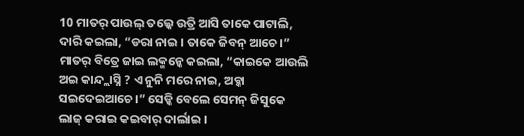10 ମାତର୍ ପାଉଲ୍ ତଲ୍କେ ଉତ୍ରି ଆସି ତାକେ ପାଟାଲି, ଦାରି କଇଲା, “ଡରା ନାଇ । ତାକେ ଜିବନ୍ ଆଚେ ।”
ମାତର୍ ବିତ୍ରେ ଜାଇ ଲକ୍ମନ୍କେ କଇଲା, “କାଇକେ ଆଉଲି ଅଇ କାନ୍ଦ୍ଲାସ୍ନି ? ଏ ନୁନି ମରେ ନାଇ, ଅବ୍କା ସଇଦେଇଆଚେ ।” ସେଡ୍କି ବେଲେ ସେମନ୍ ଜିସୁକେ ଲାଜ୍ କରାଇ କଇବାର୍ ଦାର୍ଲାଇ ।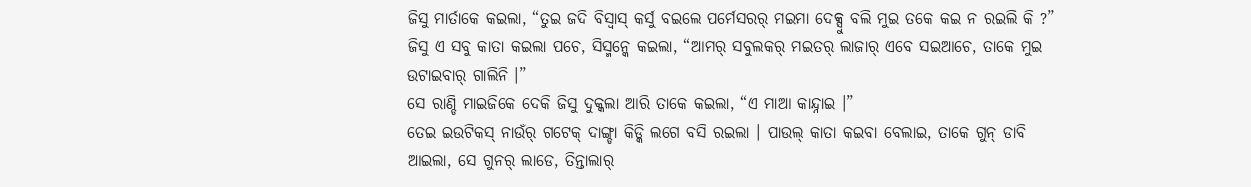ଜିସୁ ମାର୍ତାକେ କଇଲା, “ତୁଇ ଜଦି ବିସ୍ବାସ୍ କର୍ସୁ ବଇଲେ ପର୍ମେସରର୍ ମଇମା ଦେକ୍ସୁ ବଲି ମୁଇ ତକେ କଇ ନ ରଇଲି କି ?”
ଜିସୁ ଏ ସବୁ କାତା କଇଲା ପଚେ, ସିସ୍ମନ୍କେ କଇଲା, “ଆମର୍ ସବୁଲକର୍ ମଇତର୍ ଲାଜାର୍ ଏବେ ସଇଆଚେ, ତାକେ ମୁଇ ଉଟାଇବାର୍ ଗାଲିନି ।”
ସେ ରାଣ୍ଡି ମାଇଜିକେ ଦେକି ଜିସୁ ଦୁକ୍କଲା ଆରି ତାକେ କଇଲା, “ଏ ମାଆ କାନ୍ଦ୍ନାଇ ।”
ତେଇ ଇଉଟିକସ୍ ନାଉଁର୍ ଗଟେକ୍ ଦାଙ୍ଗ୍ଡା କିଡ୍କି ଲଗେ ବସି ରଇଲା । ପାଉଲ୍ କାତା କଇବା ବେଲାଇ, ତାକେ ଗୁନ୍ ଡାବି ଆଇଲା, ସେ ଗୁନର୍ ଲାଡେ, ତିନ୍ତାଲାର୍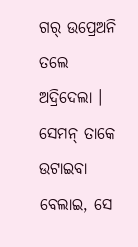ଗର୍ ଉପ୍ରେଅନି ତଲେ ଅଦ୍ରିଦେଲା । ସେମନ୍ ତାକେ ଉଟାଇବା ବେଲାଇ, ସେ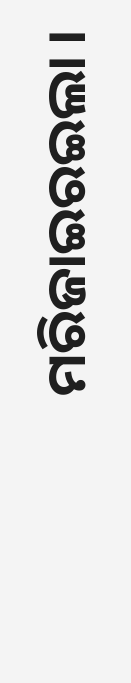ମରିଜାଇରଇଲା ।